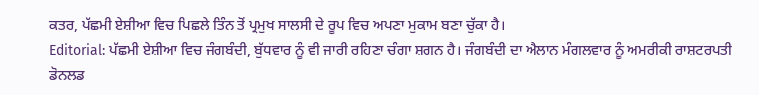ਕਤਰ, ਪੱਛਮੀ ਏਸ਼ੀਆ ਵਿਚ ਪਿਛਲੇ ਤਿੰਨ ਤੋਂ ਪ੍ਰਮੁਖ ਸਾਲਸੀ ਦੇ ਰੂਪ ਵਿਚ ਅਪਣਾ ਮੁਕਾਮ ਬਣਾ ਚੁੱਕਾ ਹੈ।
Editorial: ਪੱਛਮੀ ਏਸ਼ੀਆ ਵਿਚ ਜੰਗਬੰਦੀ, ਬੁੱਧਵਾਰ ਨੂੰ ਵੀ ਜਾਰੀ ਰਹਿਣਾ ਚੰਗਾ ਸ਼ਗਨ ਹੈ। ਜੰਗਬੰਦੀ ਦਾ ਐਲਾਨ ਮੰਗਲਵਾਰ ਨੂੰ ਅਮਰੀਕੀ ਰਾਸ਼ਟਰਪਤੀ ਡੋਨਲਡ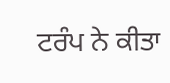ਟਰੰਪ ਨੇ ਕੀਤਾ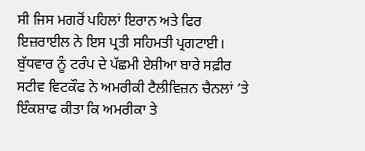ਸੀ ਜਿਸ ਮਗਰੋਂ ਪਹਿਲਾਂ ਇਰਾਨ ਅਤੇ ਫਿਰ ਇਜ਼ਰਾਈਲ ਨੇ ਇਸ ਪ੍ਰਤੀ ਸਹਿਮਤੀ ਪ੍ਰਗਟਾਈ।
ਬੁੱਧਵਾਰ ਨੂੰ ਟਰੰਪ ਦੇ ਪੱਛਮੀ ਏਸ਼ੀਆ ਬਾਰੇ ਸਫ਼ੀਰ ਸਟੀਵ ਵਿਟਕੌਫ ਨੇ ਅਮਰੀਕੀ ਟੈਲੀਵਿਜ਼ਨ ਚੈਨਲਾਂ ’ਤੇ ਇੰਕਸ਼ਾਫ ਕੀਤਾ ਕਿ ਅਮਰੀਕਾ ਤੇ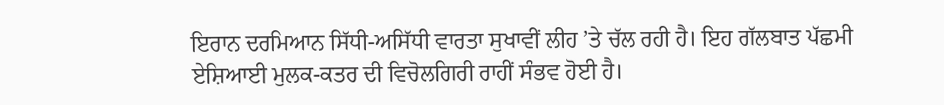ਇਰਾਨ ਦਰਮਿਆਨ ਸਿੱਧੀ-ਅਸਿੱਧੀ ਵਾਰਤਾ ਸੁਖਾਵੀਂ ਲੀਹ ’ਤੇ ਚੱਲ ਰਹੀ ਹੈ। ਇਹ ਗੱਲਬਾਤ ਪੱਛਮੀ ਏਸ਼ਿਆਈ ਮੁਲਕ-ਕਤਰ ਦੀ ਵਿਚੋਲਗਿਰੀ ਰਾਹੀਂ ਸੰਭਵ ਹੋਈ ਹੈ।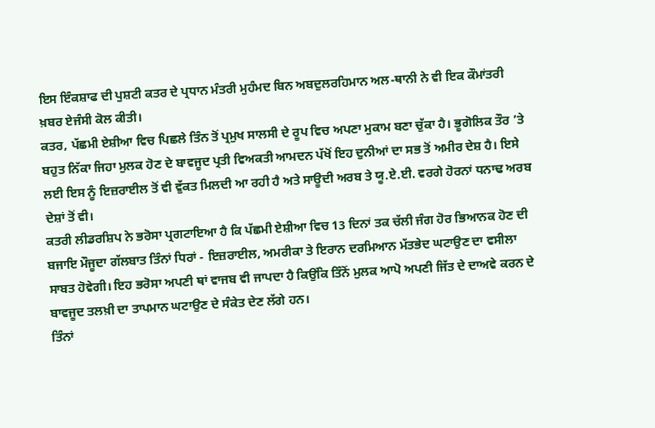ਇਸ ਇੰਕਸ਼ਾਫ ਦੀ ਪੁਸ਼ਟੀ ਕਤਰ ਦੇ ਪ੍ਰਧਾਨ ਮੰਤਰੀ ਮੁਹੰਮਦ ਬਿਨ ਅਬਦੁਲਰਹਿਮਾਨ ਅਲ-ਥਾਨੀ ਨੇ ਵੀ ਇਕ ਕੌਮਾਂਤਰੀ ਖ਼ਬਰ ਏਜੰਸੀ ਕੋਲ ਕੀਤੀ।
ਕਤਰ, ਪੱਛਮੀ ਏਸ਼ੀਆ ਵਿਚ ਪਿਛਲੇ ਤਿੰਨ ਤੋਂ ਪ੍ਰਮੁਖ ਸਾਲਸੀ ਦੇ ਰੂਪ ਵਿਚ ਅਪਣਾ ਮੁਕਾਮ ਬਣਾ ਚੁੱਕਾ ਹੈ। ਭੂਗੋਲਿਕ ਤੌਰ ’ਤੇ ਬਹੁਤ ਨਿੱਕਾ ਜਿਹਾ ਮੁਲਕ ਹੋਣ ਦੇ ਬਾਵਜੂਦ ਪ੍ਰਤੀ ਵਿਅਕਤੀ ਆਮਦਨ ਪੱਖੋਂ ਇਹ ਦੁਨੀਆਂ ਦਾ ਸਭ ਤੋਂ ਅਮੀਰ ਦੇਸ਼ ਹੈ। ਇਸੇ ਲਈ ਇਸ ਨੂੰ ਇਜ਼ਰਾਈਲ ਤੋਂ ਵੀ ਵੁੱਕਤ ਮਿਲਦੀ ਆ ਰਹੀ ਹੈ ਅਤੇ ਸਾਊਦੀ ਅਰਬ ਤੇ ਯੂ.ਏ.ਈ. ਵਰਗੇ ਹੋਰਨਾਂ ਧਨਾਢ ਅਰਬ ਦੇਸ਼ਾਂ ਤੋਂ ਵੀ।
ਕਤਰੀ ਲੀਡਰਸ਼ਿਪ ਨੇ ਭਰੋਸਾ ਪ੍ਰਗਟਾਇਆ ਹੈ ਕਿ ਪੱਛਮੀ ਏਸ਼ੀਆ ਵਿਚ 13 ਦਿਨਾਂ ਤਕ ਚੱਲੀ ਜੰਗ ਹੋਰ ਭਿਆਨਕ ਹੋਣ ਦੀ ਬਜਾਇ ਮੌਜੂਦਾ ਗੱਲਬਾਤ ਤਿੰਨਾਂ ਧਿਰਾਂ - ਇਜ਼ਰਾਈਲ, ਅਮਰੀਕਾ ਤੇ ਇਰਾਨ ਦਰਮਿਆਨ ਮੱਤਭੇਦ ਘਟਾਉਣ ਦਾ ਵਸੀਲਾ ਸਾਬਤ ਹੋਵੇਗੀ। ਇਹ ਭਰੋਸਾ ਅਪਣੀ ਥਾਂ ਵਾਜਬ ਵੀ ਜਾਪਦਾ ਹੈ ਕਿਉਂਕਿ ਤਿੰਨੋਂ ਮੁਲਕ ਆਪੋ ਅਪਣੀ ਜਿੱਤ ਦੇ ਦਾਅਵੇ ਕਰਨ ਦੇ ਬਾਵਜੂਦ ਤਲਖ਼ੀ ਦਾ ਤਾਪਮਾਨ ਘਟਾਉਣ ਦੇ ਸੰਕੇਤ ਦੇਣ ਲੱਗੇ ਹਨ।
ਤਿੰਨਾਂ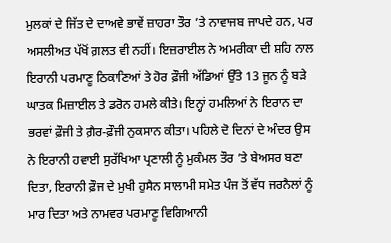ਮੁਲਕਾਂ ਦੇ ਜਿੱਤ ਦੇ ਦਾਅਵੇ ਭਾਵੇਂ ਜ਼ਾਹਰਾ ਤੌਰ ’ਤੇ ਨਾਵਾਜਬ ਜਾਪਦੇ ਹਨ, ਪਰ ਅਸਲੀਅਤ ਪੱਖੋਂ ਗ਼ਲਤ ਵੀ ਨਹੀਂ। ਇਜ਼ਰਾਈਲ ਨੇ ਅਮਰੀਕਾ ਦੀ ਸ਼ਹਿ ਨਾਲ ਇਰਾਨੀ ਪਰਮਾਣੂ ਠਿਕਾਣਿਆਂ ਤੇ ਹੋਰ ਫ਼ੌਜੀ ਅੱਡਿਆਂ ਉੱਤੇ 13 ਜੂਨ ਨੂੰ ਬੜੇ ਘਾਤਕ ਮਿਜ਼ਾਈਲ ਤੇ ਡਰੋਨ ਹਮਲੇ ਕੀਤੇ। ਇਨ੍ਹਾਂ ਹਮਲਿਆਂ ਨੇ ਇਰਾਨ ਦਾ ਭਰਵਾਂ ਫ਼ੌਜੀ ਤੇ ਗ਼ੈਰ-ਫ਼ੌਜੀ ਨੁਕਸਾਨ ਕੀਤਾ। ਪਹਿਲੇ ਦੋ ਦਿਨਾਂ ਦੇ ਅੰਦਰ ਉਸ ਨੇ ਇਰਾਨੀ ਹਵਾਈ ਸੁਰੱਖਿਆ ਪ੍ਰਣਾਲੀ ਨੂੰ ਮੁਕੰਮਲ ਤੌਰ ’ਤੇ ਬੇਅਸਰ ਬਣਾ ਦਿਤਾ, ਇਰਾਨੀ ਫ਼ੌਜ ਦੇ ਮੁਖੀ ਹੁਸੈਨ ਸਾਲਾਮੀ ਸਮੇਤ ਪੰਜ ਤੋਂ ਵੱਧ ਜਰਨੈਲਾਂ ਨੂੰ ਮਾਰ ਦਿਤਾ ਅਤੇ ਨਾਮਵਰ ਪਰਮਾਣੂ ਵਿਗਿਆਨੀ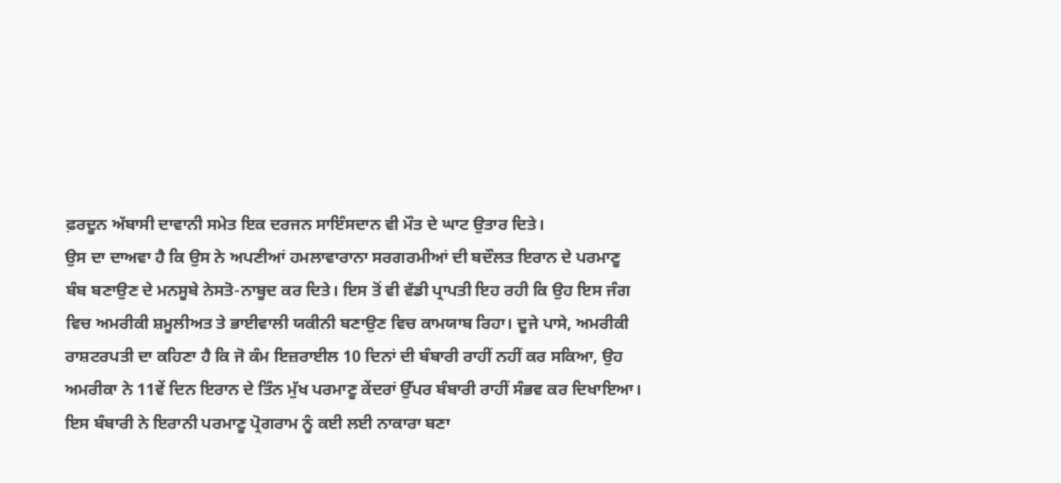ਫ਼ਰਦੂਨ ਅੱਬਾਸੀ ਦਾਵਾਨੀ ਸਮੇਤ ਇਕ ਦਰਜਨ ਸਾਇੰਸਦਾਨ ਵੀ ਮੌਤ ਦੇ ਘਾਟ ਉਤਾਰ ਦਿਤੇ।
ਉਸ ਦਾ ਦਾਅਵਾ ਹੈ ਕਿ ਉਸ ਨੇ ਅਪਣੀਆਂ ਹਮਲਾਵਾਰਾਨਾ ਸਰਗਰਮੀਆਂ ਦੀ ਬਦੌਲਤ ਇਰਾਨ ਦੇ ਪਰਮਾਣੂ ਬੰਬ ਬਣਾਉਣ ਦੇ ਮਨਸੂਬੇ ਨੇਸਤੋ-ਨਾਬੂਦ ਕਰ ਦਿਤੇ। ਇਸ ਤੋਂ ਵੀ ਵੱਡੀ ਪ੍ਰਾਪਤੀ ਇਹ ਰਹੀ ਕਿ ਉਹ ਇਸ ਜੰਗ ਵਿਚ ਅਮਰੀਕੀ ਸ਼ਮੂਲੀਅਤ ਤੇ ਭਾਈਵਾਲੀ ਯਕੀਨੀ ਬਣਾਉਣ ਵਿਚ ਕਾਮਯਾਬ ਰਿਹਾ। ਦੂਜੇ ਪਾਸੇ, ਅਮਰੀਕੀ ਰਾਸ਼ਟਰਪਤੀ ਦਾ ਕਹਿਣਾ ਹੈ ਕਿ ਜੋ ਕੰਮ ਇਜ਼ਰਾਈਲ 10 ਦਿਨਾਂ ਦੀ ਬੰਬਾਰੀ ਰਾਹੀਂ ਨਹੀਂ ਕਰ ਸਕਿਆ, ਉਹ ਅਮਰੀਕਾ ਨੇ 11ਵੇਂ ਦਿਨ ਇਰਾਨ ਦੇ ਤਿੰਨ ਮੁੱਖ ਪਰਮਾਣੂ ਕੇਂਦਰਾਂ ਉੱਪਰ ਬੰਬਾਰੀ ਰਾਹੀਂ ਸੰਭਵ ਕਰ ਦਿਖਾਇਆ। ਇਸ ਬੰਬਾਰੀ ਨੇ ਇਰਾਨੀ ਪਰਮਾਣੂ ਪ੍ਰੋਗਰਾਮ ਨੂੰ ਕਈ ਲਈ ਨਾਕਾਰਾ ਬਣਾ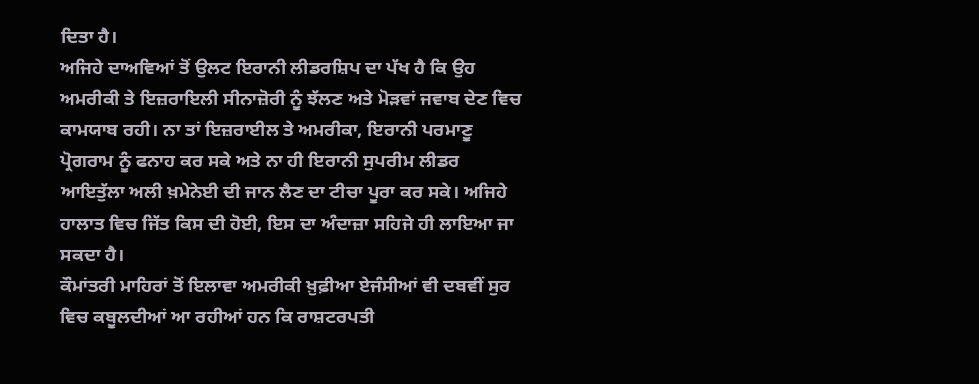ਦਿਤਾ ਹੈ।
ਅਜਿਹੇ ਦਾਅਵਿਆਂ ਤੋਂ ਉਲਟ ਇਰਾਨੀ ਲੀਡਰਸ਼ਿਪ ਦਾ ਪੱਖ ਹੈ ਕਿ ਉਹ ਅਮਰੀਕੀ ਤੇ ਇਜ਼ਰਾਇਲੀ ਸੀਨਾਜ਼ੋਰੀ ਨੂੰ ਝੱਲਣ ਅਤੇ ਮੋੜਵਾਂ ਜਵਾਬ ਦੇਣ ਵਿਚ ਕਾਮਯਾਬ ਰਹੀ। ਨਾ ਤਾਂ ਇਜ਼ਰਾਈਲ ਤੇ ਅਮਰੀਕਾ, ਇਰਾਨੀ ਪਰਮਾਣੂ ਪ੍ਰੋਗਰਾਮ ਨੂੰ ਫਨਾਹ ਕਰ ਸਕੇ ਅਤੇ ਨਾ ਹੀ ਇਰਾਨੀ ਸੁਪਰੀਮ ਲੀਡਰ ਆਇਤੁੱਲਾ ਅਲੀ ਖ਼ਮੇਨੇਈ ਦੀ ਜਾਨ ਲੈਣ ਦਾ ਟੀਚਾ ਪੂਰਾ ਕਰ ਸਕੇ। ਅਜਿਹੇ ਹਾਲਾਤ ਵਿਚ ਜਿੱਤ ਕਿਸ ਦੀ ਹੋਈ, ਇਸ ਦਾ ਅੰਦਾਜ਼ਾ ਸਹਿਜੇ ਹੀ ਲਾਇਆ ਜਾ ਸਕਦਾ ਹੈ।
ਕੌਮਾਂਤਰੀ ਮਾਹਿਰਾਂ ਤੋਂ ਇਲਾਵਾ ਅਮਰੀਕੀ ਖ਼ੁਫ਼ੀਆ ਏਜੰਸੀਆਂ ਵੀ ਦਬਵੀਂ ਸੁਰ ਵਿਚ ਕਬੂਲਦੀਆਂ ਆ ਰਹੀਆਂ ਹਨ ਕਿ ਰਾਸ਼ਟਰਪਤੀ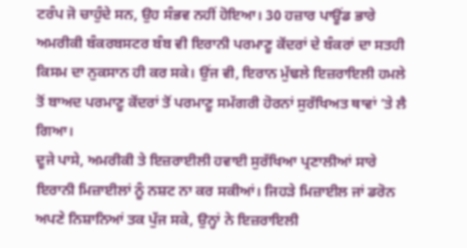ਟਰੰਪ ਜੋ ਚਾਹੁੰਦੇ ਸਨ, ਉਹ ਸੰਭਵ ਨਹੀਂ ਹੋਇਆ। 30 ਹਜ਼ਾਰ ਪਾਊਂਡ ਭਾਰੇ ਅਮਰੀਕੀ ਬੰਕਰਬਸਟਰ ਬੰਬ ਵੀ ਇਰਾਨੀ ਪਰਮਾਣੂ ਕੇਂਦਰਾਂ ਦੇ ਬੰਕਰਾਂ ਦਾ ਸਤਹੀ ਕਿਸਮ ਦਾ ਨੁਕਸਾਨ ਹੀ ਕਰ ਸਕੇ। ਉਂਜ ਵੀ, ਇਰਾਨ ਮੁੱਢਲੇ ਇਜ਼ਰਾਇਲੀ ਹਮਲੇ ਤੋਂ ਬਾਅਦ ਪਰਮਾਣੂ ਕੇਂਦਰਾਂ ਤੋਂ ਪਰਮਾਣੂ ਸਮੱਗਰੀ ਹੋਰਨਾਂ ਸੁਰੱਖਿਅਤ ਥਾਵਾਂ ’ਤੇ ਲੈ ਗਿਆ।
ਦੂਜੇ ਪਾਸੇ, ਅਮਰੀਕੀ ਤੇ ਇਜ਼ਰਾਈਲੀ ਹਵਾਈ ਸੁਰੱਖਿਆ ਪ੍ਰਣਾਲੀਆਂ ਸਾਰੇ ਇਰਾਨੀ ਮਿਜ਼ਾਈਲਾਂ ਨੂੰ ਨਸ਼ਟ ਨਾ ਕਰ ਸਕੀਆਂ। ਜਿਹੜੇ ਮਿਜ਼ਾਈਲ ਜਾਂ ਡਰੋਨ ਅਪਣੇ ਨਿਸ਼ਾਨਿਆਂ ਤਕ ਪੁੱਜ ਸਕੇ, ਉਨ੍ਹਾਂ ਨੇ ਇਜ਼ਰਾਇਲੀ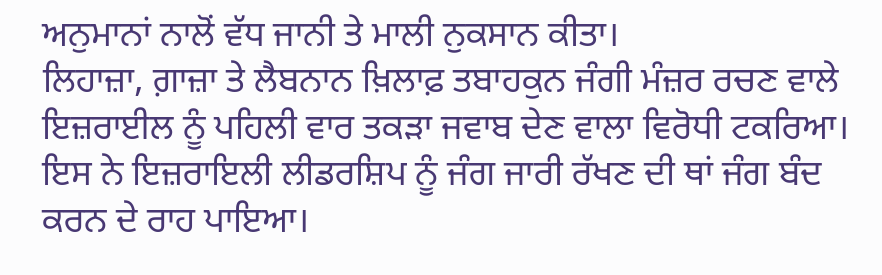ਅਨੁਮਾਨਾਂ ਨਾਲੋਂ ਵੱਧ ਜਾਨੀ ਤੇ ਮਾਲੀ ਨੁਕਸਾਨ ਕੀਤਾ।
ਲਿਹਾਜ਼ਾ, ਗ਼ਾਜ਼ਾ ਤੇ ਲੈਬਨਾਨ ਖ਼ਿਲਾਫ਼ ਤਬਾਹਕੁਨ ਜੰਗੀ ਮੰਜ਼ਰ ਰਚਣ ਵਾਲੇ ਇਜ਼ਰਾਈਲ ਨੂੰ ਪਹਿਲੀ ਵਾਰ ਤਕੜਾ ਜਵਾਬ ਦੇਣ ਵਾਲਾ ਵਿਰੋਧੀ ਟਕਰਿਆ। ਇਸ ਨੇ ਇਜ਼ਰਾਇਲੀ ਲੀਡਰਸ਼ਿਪ ਨੂੰ ਜੰਗ ਜਾਰੀ ਰੱਖਣ ਦੀ ਥਾਂ ਜੰਗ ਬੰਦ ਕਰਨ ਦੇ ਰਾਹ ਪਾਇਆ।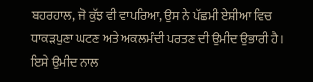ਬਹਰਹਾਲ, ਜੋ ਕੁੱਝ ਵੀ ਵਾਪਰਿਆ, ਉਸ ਨੇ ਪੱਛਮੀ ਏਸ਼ੀਆ ਵਿਚ ਧਾਕੜਪੁਣਾ ਘਟਣ ਅਤੇ ਅਕਲਮੰਦੀ ਪਰਤਣ ਦੀ ਉਮੀਦ ਉਭਾਰੀ ਹੈ। ਇਸੇ ਉਮੀਦ ਨਾਲ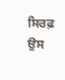ਸਿਰਫ਼ ਉਸ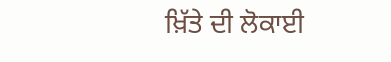ਖ਼ਿੱਤੇ ਦੀ ਲੋਕਾਈ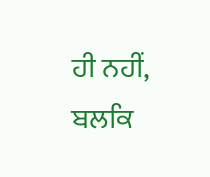ਹੀ ਨਹੀਂ, ਬਲਕਿ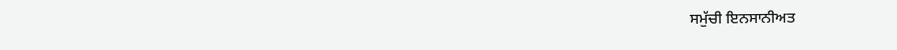ਸਮੁੱਚੀ ਇਨਸਾਨੀਅਤ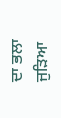ਦਾ ਭਲਾ ਜੁੜਿਆ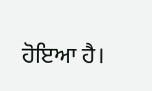ਹੋਇਆ ਹੈ।